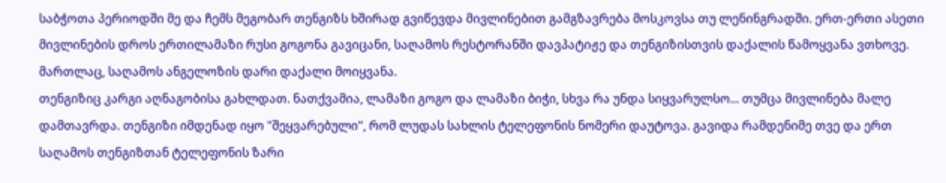საბჭოთა პერიოდში მე და ჩემს მეგობარ თენგიზს ხშირად გვიწევდა მივლინებით გამგზავრება მოსკოვსა თუ ლენინგრადში. ერთ-ერთი ასეთი მივლინების დროს ერთილამაზი რუსი გოგონა გავიცანი, საღამოს რესტორანში დავპატიჟე და თენგიზისთვის დაქალის წამოყვანა ვთხოვე. მართლაც, საღამოს ანგელოზის დარი დაქალი მოიყვანა.
თენგიზიც კარგი აღნაგობისა გახლდათ. ნათქვამია, ლამაზი გოგო და ლამაზი ბიჭი, სხვა რა უნდა სიყვარულსო... თუმცა მივლინება მალე დამთავრდა. თენგიზი იმდენად იყო "შეყვარებული", რომ ლუდას სახლის ტელეფონის ნომერი დაუტოვა. გავიდა რამდენიმე თვე და ერთ საღამოს თენგიზთან ტელეფონის ზარი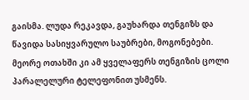გაისმა. ლუდა რეკავდა, გაუხარდა თენგიზს და წავიდა სასიყვარულო საუბრები, მოგონებები. მეორე ოთახში კი ამ ყველაფერს თენგიზის ცოლი პარალელური ტელეფონით უსმენს.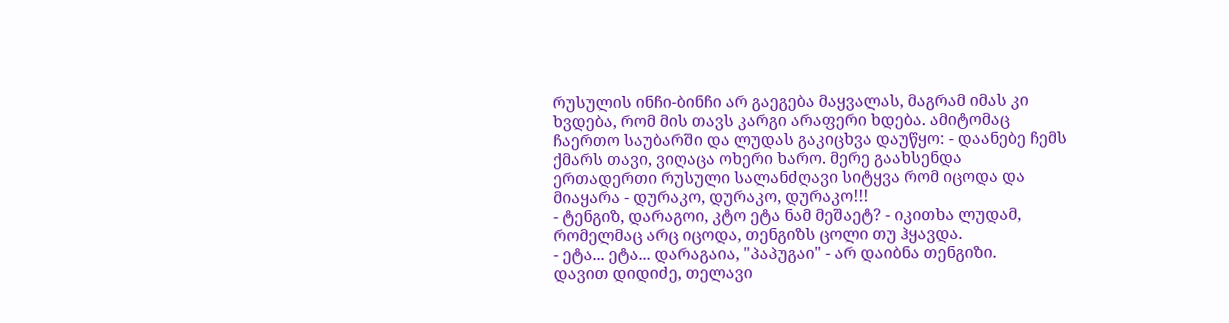რუსულის ინჩი-ბინჩი არ გაეგება მაყვალას, მაგრამ იმას კი ხვდება, რომ მის თავს კარგი არაფერი ხდება. ამიტომაც ჩაერთო საუბარში და ლუდას გაკიცხვა დაუწყო: - დაანებე ჩემს ქმარს თავი, ვიღაცა ოხერი ხარო. მერე გაახსენდა ერთადერთი რუსული სალანძღავი სიტყვა რომ იცოდა და მიაყარა - დურაკო, დურაკო, დურაკო!!!
- ტენგიზ, დარაგოი, კტო ეტა ნამ მეშაეტ? - იკითხა ლუდამ, რომელმაც არც იცოდა, თენგიზს ცოლი თუ ჰყავდა.
- ეტა... ეტა... დარაგაია, "პაპუგაი" - არ დაიბნა თენგიზი.
დავით დიდიძე, თელავი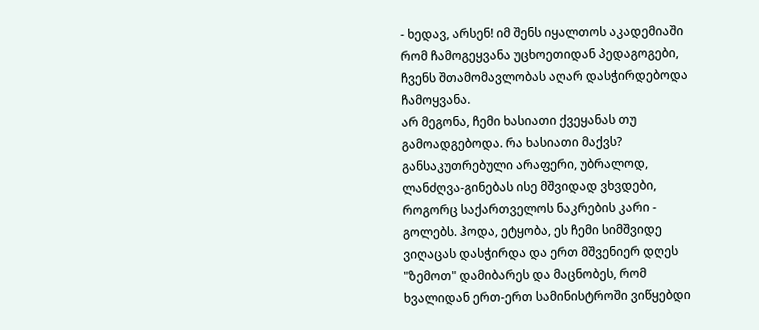- ხედავ, არსენ! იმ შენს იყალთოს აკადემიაში რომ ჩამოგეყვანა უცხოეთიდან პედაგოგები, ჩვენს შთამომავლობას აღარ დასჭირდებოდა ჩამოყვანა.
არ მეგონა, ჩემი ხასიათი ქვეყანას თუ გამოადგებოდა. რა ხასიათი მაქვს? განსაკუთრებული არაფერი, უბრალოდ, ლანძღვა-გინებას ისე მშვიდად ვხვდები, როგორც საქართველოს ნაკრების კარი - გოლებს. ჰოდა, ეტყობა, ეს ჩემი სიმშვიდე ვიღაცას დასჭირდა და ერთ მშვენიერ დღეს "ზემოთ" დამიბარეს და მაცნობეს, რომ ხვალიდან ერთ-ერთ სამინისტროში ვიწყებდი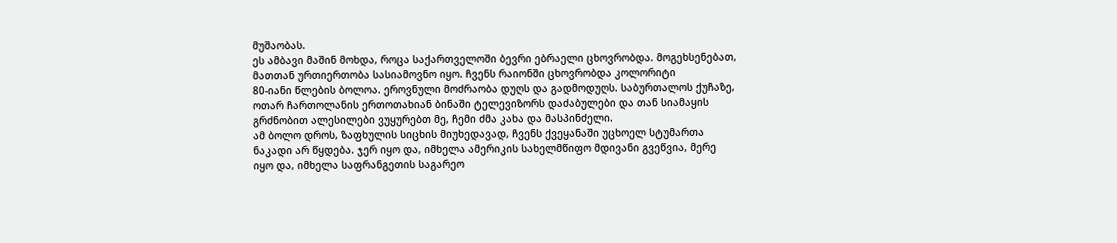მუშაობას.
ეს ამბავი მაშინ მოხდა, როცა საქართველოში ბევრი ებრაელი ცხოვრობდა. მოგეხსენებათ, მათთან ურთიერთობა სასიამოვნო იყო. ჩვენს რაიონში ცხოვრობდა კოლორიტი
80-იანი წლების ბოლოა. ეროვნული მოძრაობა დუღს და გადმოდუღს. საბურთალოს ქუჩაზე, ოთარ ჩართოლანის ერთოთახიან ბინაში ტელევიზორს დაძაბულები და თან სიამაყის გრძნობით ალესილები ვუყურებთ მე, ჩემი ძმა კახა და მასპინძელი.
ამ ბოლო დროს, ზაფხულის სიცხის მიუხედავად, ჩვენს ქვეყანაში უცხოელ სტუმართა ნაკადი არ წყდება. ჯერ იყო და, იმხელა ამერიკის სახელმწიფო მდივანი გვეწვია, მერე იყო და, იმხელა საფრანგეთის საგარეო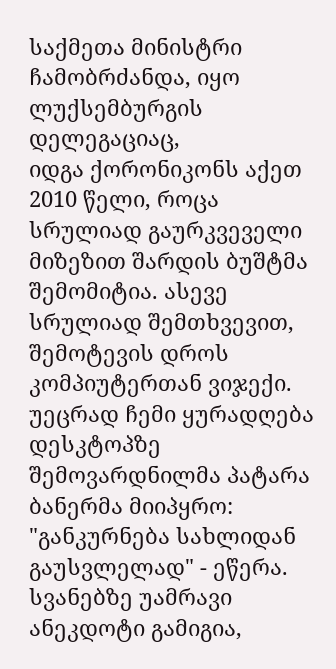საქმეთა მინისტრი ჩამობრძანდა, იყო ლუქსემბურგის დელეგაციაც,
იდგა ქორონიკონს აქეთ 2010 წელი, როცა სრულიად გაურკვეველი მიზეზით შარდის ბუშტმა შემომიტია. ასევე სრულიად შემთხვევით, შემოტევის დროს კომპიუტერთან ვიჯექი. უეცრად ჩემი ყურადღება დესკტოპზე შემოვარდნილმა პატარა ბანერმა მიიპყრო: "განკურნება სახლიდან გაუსვლელად" - ეწერა.
სვანებზე უამრავი ანეკდოტი გამიგია,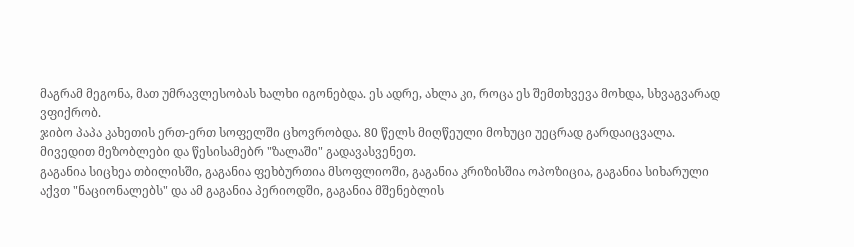მაგრამ მეგონა, მათ უმრავლესობას ხალხი იგონებდა. ეს ადრე, ახლა კი, როცა ეს შემთხვევა მოხდა, სხვაგვარად ვფიქრობ.
ჯიბო პაპა კახეთის ერთ-ერთ სოფელში ცხოვრობდა. 80 წელს მიღწეული მოხუცი უეცრად გარდაიცვალა. მივედით მეზობლები და წესისამებრ "ზალაში" გადავასვენეთ.
გაგანია სიცხეა თბილისში, გაგანია ფეხბურთია მსოფლიოში, გაგანია კრიზისშია ოპოზიცია, გაგანია სიხარული აქვთ "ნაციონალებს" და ამ გაგანია პერიოდში, გაგანია მშენებლის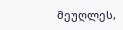მეუღლეს,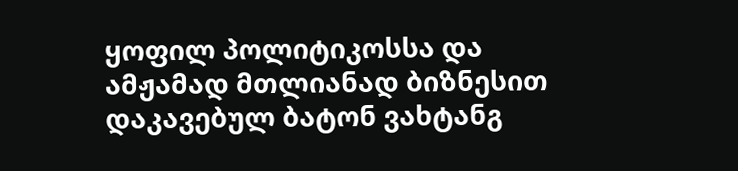ყოფილ პოლიტიკოსსა და ამჟამად მთლიანად ბიზნესით დაკავებულ ბატონ ვახტანგ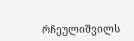რჩეულიშვილს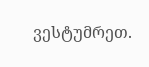ვესტუმრეთ.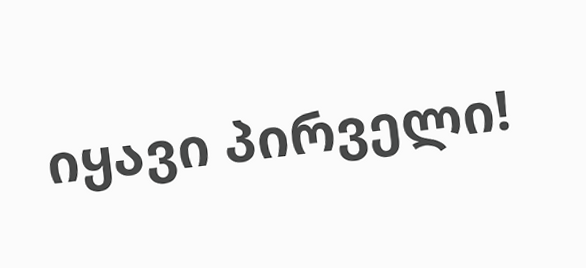იყავი პირველი!